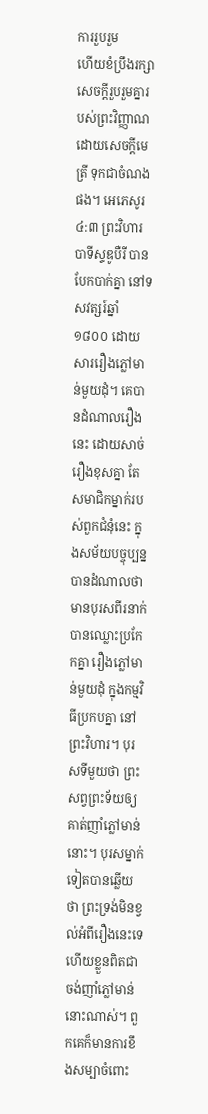ការរួបរួម
ហើយខំប្រឹងរក្សាសេចក្តីរួបរួមគ្នារបស់ព្រះវិញ្ញាណ ដោយសេចក្តីមេត្រី ទុកជាចំណងផង។ អេភេសូរ ៤:៣ ព្រះវិហារបាទីស្ទឌូបឺរី បានបែកបាក់គ្នា នៅទសវត្សរ៍ឆ្នាំ១៨០០ ដោយសាររឿងភ្លៅមាន់មួយដុំ។ គេបានដំណាលរឿងនេះ ដោយសាច់រឿងខុសគ្នា តែសមាជិកម្នាក់របស់ពួកជំនុំនេះ ក្នុងសម័យបច្ចុប្បន្ន បានដំណាលថា មានបុរសពីរនាក់បានឈ្លោះប្រកែកគ្នា រឿងភ្លៅមាន់មួយដុំ ក្នុងកម្មវិធីប្រកបគ្នា នៅព្រះវិហារ។ បុរសទីមួយថា ព្រះសព្វព្រះទ័យឲ្យគាត់ញាំភ្លៅមាន់នោះ។ បុរសម្នាក់ទៀតបានឆ្លើយថា ព្រះទ្រង់មិនខ្វល់អំពីរឿងនេះទេ ហើយខ្លួនពិតជាចង់ញាំភ្លៅមាន់នោះណាស់។ ពួកគេក៏មានការខឹងសម្បាចំពោះ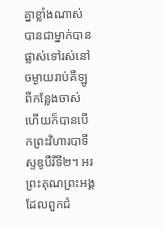គ្នាខ្លាំងណាស់ បានជាម្នាក់បានផ្លាស់ទៅរស់នៅចម្ងាយរាប់គីឡូ ពីកន្លែងចាស់ ហើយក៏បានបើកព្រះវិហារបាទីស្ទឌូបឺរីទី២។ អរព្រះគុណព្រះអង្គ ដែលពួកជំ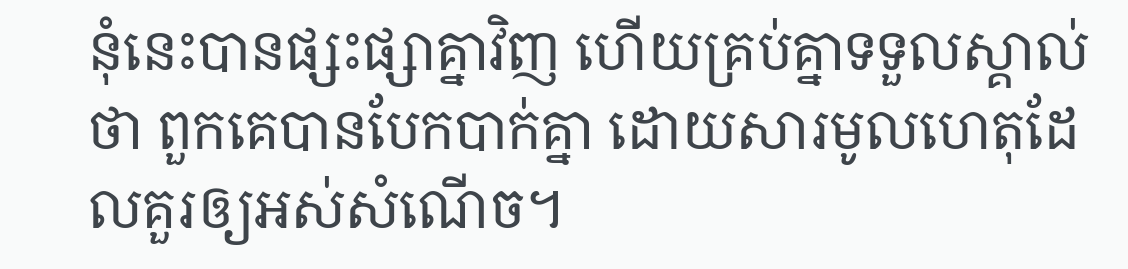នុំនេះបានផ្សះផ្សាគ្នាវិញ ហើយគ្រប់គ្នាទទួលស្គាល់ថា ពួកគេបានបែកបាក់គ្នា ដោយសារមូលហេតុដែលគួរឲ្យអស់សំណើច។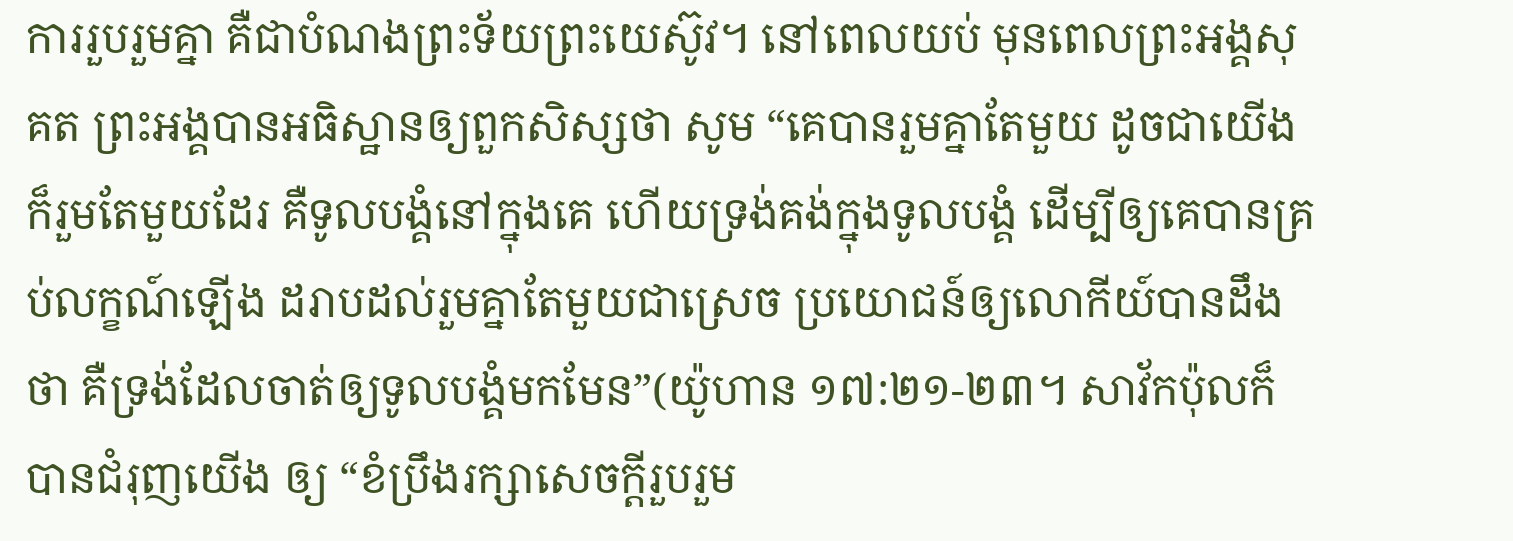ការរួបរួមគ្នា គឺជាបំណងព្រះទ័យព្រះយេស៊ូវ។ នៅពេលយប់ មុនពេលព្រះអង្គសុគត ព្រះអង្គបានអធិស្ឋានឲ្យពួកសិស្សថា សូម “គេបានរួមគ្នាតែមួយ ដូចជាយើងក៏រួមតែមួយដែរ គឺទូលបង្គំនៅក្នុងគេ ហើយទ្រង់គង់ក្នុងទូលបង្គំ ដើម្បីឲ្យគេបានគ្រប់លក្ខណ៍ឡើង ដរាបដល់រួមគ្នាតែមួយជាស្រេច ប្រយោជន៍ឲ្យលោកីយ៍បានដឹងថា គឺទ្រង់ដែលចាត់ឲ្យទូលបង្គំមកមែន”(យ៉ូហាន ១៧:២១-២៣។ សាវ័កប៉ុលក៏បានជំរុញយើង ឲ្យ “ខំប្រឹងរក្សាសេចក្តីរួបរួម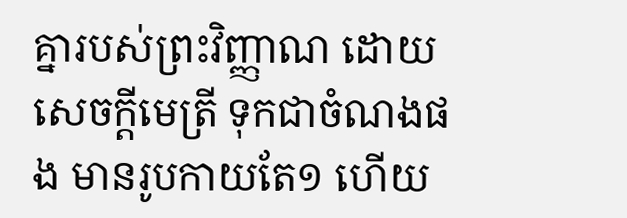គ្នារបស់ព្រះវិញ្ញាណ ដោយសេចក្តីមេត្រី ទុកជាចំណងផង មានរូបកាយតែ១ ហើយ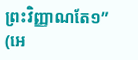ព្រះវិញ្ញាណតែ១” (អេ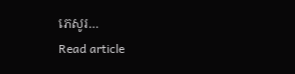ភេសូរ…
Read article